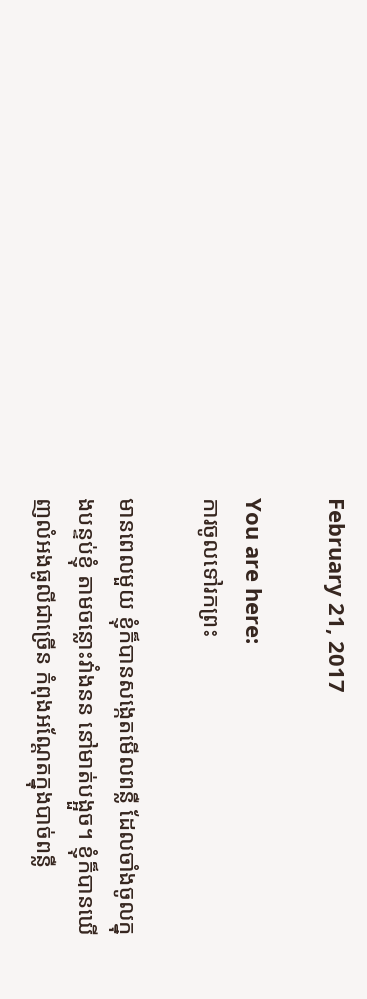February 21, 2017

You are here:
ការចូលទៅរកព្រះ

មានពេលមួយ ខ្ញុំក៏បានសង្កេតមើលពន្លឺ ដែលចាំងចូលក្នុងបន្ទប់ខ្ញុំ តាមចន្លោះវាំងនន នៅមាត់បង្អួច។ ខ្ញុំក៏បានឃើញលំអងធូលីជាច្រើន កំពុងអណ្តែតក្នុងបាច់ពន្លឺ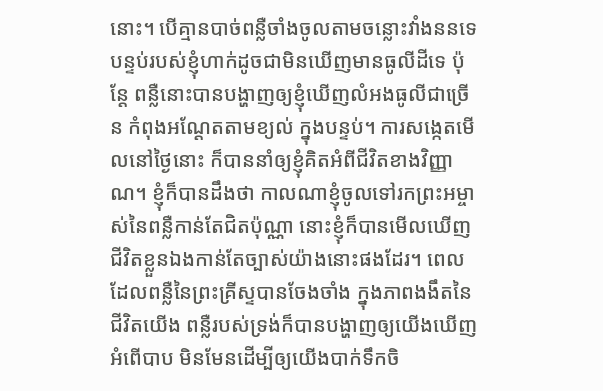នោះ។ បើគ្មានបាច់ពន្លឺចាំងចូលតាមចន្លោះវាំងននទេ បន្ទប់របស់ខ្ញុំហាក់ដូចជាមិនឃើញមានធូលីដីទេ ប៉ុន្តែ ពន្លឺនោះបានបង្ហាញឲ្យខ្ញុំឃើញលំអងធូលីជាច្រើន កំពុងអណ្តែតតាមខ្យល់ ក្នុងបន្ទប់។ ការសង្កេតមើលនៅថ្ងៃនោះ ក៏បាននាំឲ្យខ្ញុំគិតអំពីជីវិតខាងវិញ្ញាណ។ ខ្ញុំក៏បានដឹងថា កាលណាខ្ញុំចូលទៅរកព្រះអម្ចាស់នៃពន្លឺកាន់តែជិតប៉ុណ្ណា នោះខ្ញុំក៏បានមើលឃើញជីវិតខ្លួនឯងកាន់តែច្បាស់យ៉ាងនោះផងដែរ។ ពេលដែលពន្លឺនៃព្រះគ្រីស្ទបានចែងចាំង ក្នុងភាពងងឹតនៃជីវិតយើង ពន្លឺរបស់ទ្រង់ក៏បានបង្ហាញឲ្យយើងឃើញអំពើបាប មិនមែនដើម្បីឲ្យយើងបាក់ទឹកចិ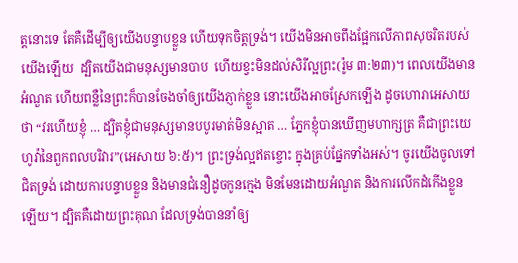ត្តនោះទេ តែគឺដើម្បីឲ្យយើងបន្ទាបខ្លួន ហើយទុកចិត្តទ្រង់។ យើងមិនអាចពឹងផ្អែកលើភាពសុចរិតរបស់យើងឡើយ  ដ្បិតយើងជាមនុស្សមានបាប  ហើយខ្វះមិនដល់សិរីល្អព្រះ(រ៉ូម ៣:២៣)។ ពេលយើងមានអំណួត ហើយពន្លឺនៃព្រះក៏បានចែងចាំឲ្យយើងភ្ញាក់ខ្លួន នោះយើងអាចស្រែកឡើង ដូចហោរាអេសាយថា “វរហើយខ្ញុំ … ដ្បិតខ្ញុំជាមនុស្សមានបបូរមាត់មិនស្អាត … ភ្នែកខ្ញុំបានឃើញមហាក្សត្រ គឺជាព្រះយេហូវ៉ានៃពួកពលបរិវារ”(អេសាយ ៦:៥)។ ព្រះទ្រង់ល្អឥតខ្ចោះ ក្នុងគ្រប់ផ្នែកទាំងអស់។ ចូរយើងចូលទៅជិតទ្រង់ ដោយការបន្ទាបខ្លួន និងមានជំនឿដូចកូនក្មេង មិនមែនដោយអំណួត និងការលើកដំកើងខ្លួនឡើយ។ ដ្បិតគឺដោយព្រះគុណ ដែលទ្រង់បាននាំឲ្យ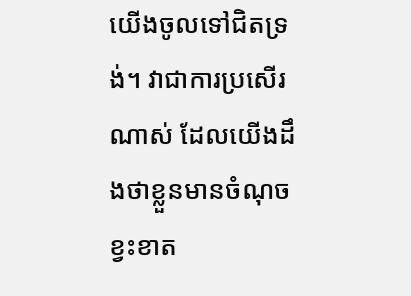យើងចូលទៅជិតទ្រង់។ វាជាការប្រសើរណាស់ ដែលយើងដឹងថាខ្លួនមានចំណុចខ្វះខាត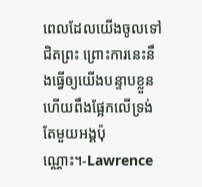ពេលដែលយើងចូលទៅជិតព្រះ ព្រោះការនេះនឹងធ្វើឲ្យយើងបន្ទាបខ្លួន ហើយពឹងផ្អែកលើទ្រង់តែមួយអង្គប៉ុណ្ណោះ។-Lawrence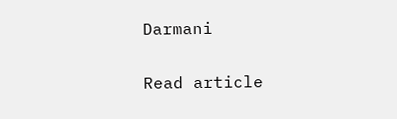Darmani

Read article